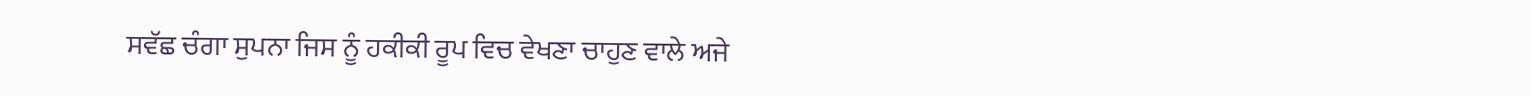ਸਵੱਛ ਚੰਗਾ ਸੁਪਨਾ ਜਿਸ ਨੂੰ ਹਕੀਕੀ ਰੂਪ ਵਿਚ ਵੇਖਣਾ ਚਾਹੁਣ ਵਾਲੇ ਅਜੇ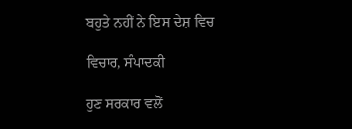ਬਹੁਤੇ ਨਹੀਂ ਨੇ ਇਸ ਦੇਸ਼ ਵਿਚ

ਵਿਚਾਰ, ਸੰਪਾਦਕੀ

ਹੁਣ ਸਰਕਾਰ ਵਲੋਂ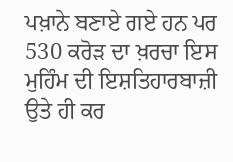ਪਖ਼ਾਨੇ ਬਣਾਏ ਗਏ ਹਨ ਪਰ 530 ਕਰੋੜ ਦਾ ਖ਼ਰਚਾ ਇਸ ਮੁਹਿੰਮ ਦੀ ਇਸ਼ਤਿਹਾਰਬਾਜ਼ੀ ਉਤੇ ਹੀ ਕਰ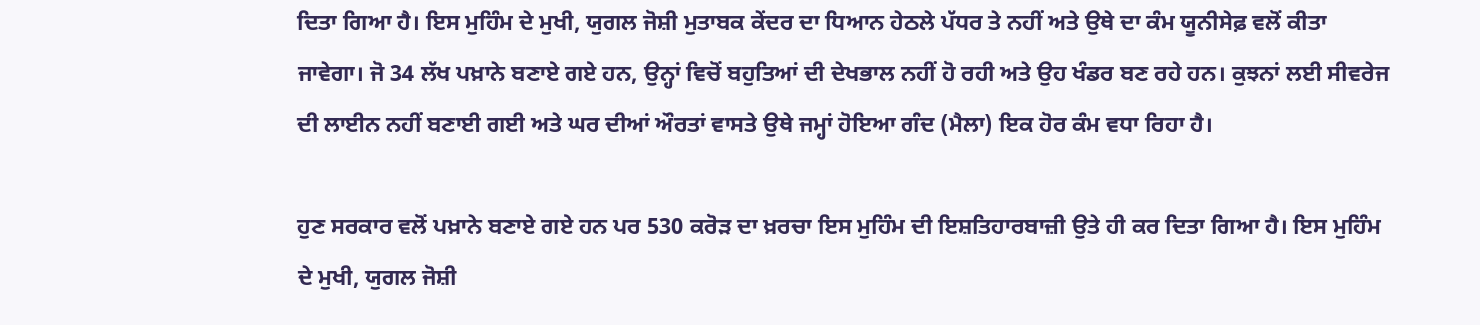ਦਿਤਾ ਗਿਆ ਹੈ। ਇਸ ਮੁਹਿੰਮ ਦੇ ਮੁਖੀ, ਯੁਗਲ ਜੋਸ਼ੀ ਮੁਤਾਬਕ ਕੇਂਦਰ ਦਾ ਧਿਆਨ ਹੇਠਲੇ ਪੱਧਰ ਤੇ ਨਹੀਂ ਅਤੇ ਉਥੇ ਦਾ ਕੰਮ ਯੂਨੀਸੇਫ਼ ਵਲੋਂ ਕੀਤਾ ਜਾਵੇਗਾ। ਜੋ 34 ਲੱਖ ਪਖ਼ਾਨੇ ਬਣਾਏ ਗਏ ਹਨ, ਉਨ੍ਹਾਂ ਵਿਚੋਂ ਬਹੁਤਿਆਂ ਦੀ ਦੇਖਭਾਲ ਨਹੀਂ ਹੋ ਰਹੀ ਅਤੇ ਉਹ ਖੰਡਰ ਬਣ ਰਹੇ ਹਨ। ਕੁਝਨਾਂ ਲਈ ਸੀਵਰੇਜ ਦੀ ਲਾਈਨ ਨਹੀਂ ਬਣਾਈ ਗਈ ਅਤੇ ਘਰ ਦੀਆਂ ਔਰਤਾਂ ਵਾਸਤੇ ਉਥੇ ਜਮ੍ਹਾਂ ਹੋਇਆ ਗੰਦ (ਮੈਲਾ) ਇਕ ਹੋਰ ਕੰਮ ਵਧਾ ਰਿਹਾ ਹੈ।

ਹੁਣ ਸਰਕਾਰ ਵਲੋਂ ਪਖ਼ਾਨੇ ਬਣਾਏ ਗਏ ਹਨ ਪਰ 530 ਕਰੋੜ ਦਾ ਖ਼ਰਚਾ ਇਸ ਮੁਹਿੰਮ ਦੀ ਇਸ਼ਤਿਹਾਰਬਾਜ਼ੀ ਉਤੇ ਹੀ ਕਰ ਦਿਤਾ ਗਿਆ ਹੈ। ਇਸ ਮੁਹਿੰਮ ਦੇ ਮੁਖੀ, ਯੁਗਲ ਜੋਸ਼ੀ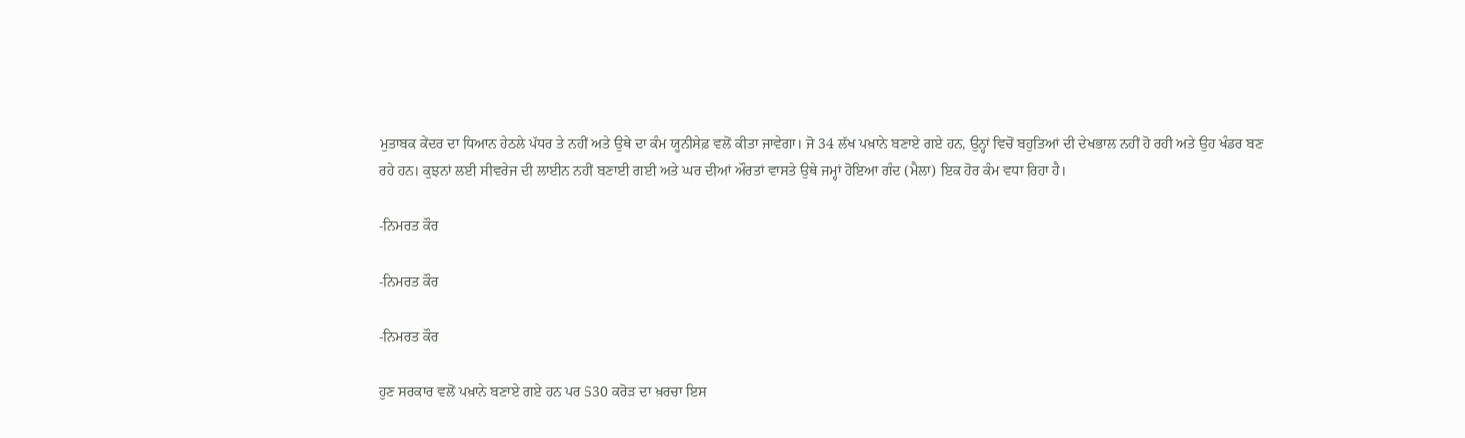ਮੁਤਾਬਕ ਕੇਂਦਰ ਦਾ ਧਿਆਨ ਹੇਠਲੇ ਪੱਧਰ ਤੇ ਨਹੀਂ ਅਤੇ ਉਥੇ ਦਾ ਕੰਮ ਯੂਨੀਸੇਫ਼ ਵਲੋਂ ਕੀਤਾ ਜਾਵੇਗਾ। ਜੋ 34 ਲੱਖ ਪਖ਼ਾਨੇ ਬਣਾਏ ਗਏ ਹਨ, ਉਨ੍ਹਾਂ ਵਿਚੋਂ ਬਹੁਤਿਆਂ ਦੀ ਦੇਖਭਾਲ ਨਹੀਂ ਹੋ ਰਹੀ ਅਤੇ ਉਹ ਖੰਡਰ ਬਣ ਰਹੇ ਹਨ। ਕੁਝਨਾਂ ਲਈ ਸੀਵਰੇਜ ਦੀ ਲਾਈਨ ਨਹੀਂ ਬਣਾਈ ਗਈ ਅਤੇ ਘਰ ਦੀਆਂ ਔਰਤਾਂ ਵਾਸਤੇ ਉਥੇ ਜਮ੍ਹਾਂ ਹੋਇਆ ਗੰਦ (ਮੈਲਾ) ਇਕ ਹੋਰ ਕੰਮ ਵਧਾ ਰਿਹਾ ਹੈ।

-ਨਿਮਰਤ ਕੌਰ

-ਨਿਮਰਤ ਕੌਰ

-ਨਿਮਰਤ ਕੌਰ

ਹੁਣ ਸਰਕਾਰ ਵਲੋਂ ਪਖ਼ਾਨੇ ਬਣਾਏ ਗਏ ਹਨ ਪਰ 530 ਕਰੋੜ ਦਾ ਖ਼ਰਚਾ ਇਸ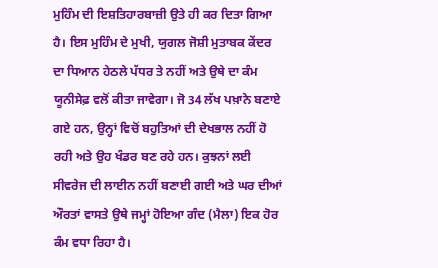ਮੁਹਿੰਮ ਦੀ ਇਸ਼ਤਿਹਾਰਬਾਜ਼ੀ ਉਤੇ ਹੀ ਕਰ ਦਿਤਾ ਗਿਆ ਹੈ। ਇਸ ਮੁਹਿੰਮ ਦੇ ਮੁਖੀ, ਯੁਗਲ ਜੋਸ਼ੀ ਮੁਤਾਬਕ ਕੇਂਦਰ ਦਾ ਧਿਆਨ ਹੇਠਲੇ ਪੱਧਰ ਤੇ ਨਹੀਂ ਅਤੇ ਉਥੇ ਦਾ ਕੰਮ ਯੂਨੀਸੇਫ਼ ਵਲੋਂ ਕੀਤਾ ਜਾਵੇਗਾ। ਜੋ 34 ਲੱਖ ਪਖ਼ਾਨੇ ਬਣਾਏ ਗਏ ਹਨ, ਉਨ੍ਹਾਂ ਵਿਚੋਂ ਬਹੁਤਿਆਂ ਦੀ ਦੇਖਭਾਲ ਨਹੀਂ ਹੋ ਰਹੀ ਅਤੇ ਉਹ ਖੰਡਰ ਬਣ ਰਹੇ ਹਨ। ਕੁਝਨਾਂ ਲਈ ਸੀਵਰੇਜ ਦੀ ਲਾਈਨ ਨਹੀਂ ਬਣਾਈ ਗਈ ਅਤੇ ਘਰ ਦੀਆਂ ਔਰਤਾਂ ਵਾਸਤੇ ਉਥੇ ਜਮ੍ਹਾਂ ਹੋਇਆ ਗੰਦ (ਮੈਲਾ) ਇਕ ਹੋਰ ਕੰਮ ਵਧਾ ਰਿਹਾ ਹੈ।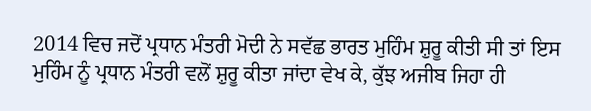2014 ਵਿਚ ਜਦੋਂ ਪ੍ਰਧਾਨ ਮੰਤਰੀ ਮੋਦੀ ਨੇ ਸਵੱਛ ਭਾਰਤ ਮੁਹਿੰਮ ਸ਼ੁਰੂ ਕੀਤੀ ਸੀ ਤਾਂ ਇਸ ਮੁਹਿੰਮ ਨੂੰ ਪ੍ਰਧਾਨ ਮੰਤਰੀ ਵਲੋਂ ਸ਼ੁਰੂ ਕੀਤਾ ਜਾਂਦਾ ਵੇਖ ਕੇ, ਕੁੱਝ ਅਜੀਬ ਜਿਹਾ ਹੀ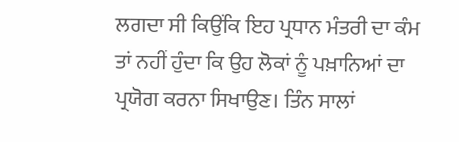ਲਗਦਾ ਸੀ ਕਿਉਂਕਿ ਇਹ ਪ੍ਰਧਾਨ ਮੰਤਰੀ ਦਾ ਕੰਮ ਤਾਂ ਨਹੀਂ ਹੁੰਦਾ ਕਿ ਉਹ ਲੋਕਾਂ ਨੂੰ ਪਖ਼ਾਨਿਆਂ ਦਾ ਪ੍ਰਯੋਗ ਕਰਨਾ ਸਿਖਾਉਣ। ਤਿੰਨ ਸਾਲਾਂ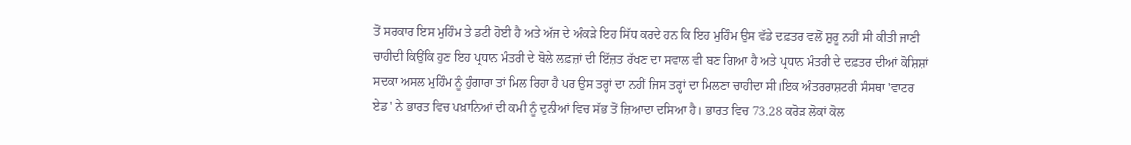ਤੋਂ ਸਰਕਾਰ ਇਸ ਮੁਹਿੰਮ ਤੇ ਡਟੀ ਹੋਈ ਹੈ ਅਤੇ ਅੱਜ ਦੇ ਅੰਕੜੇ ਇਹ ਸਿੱਧ ਕਰਦੇ ਹਨ ਕਿ ਇਹ ਮੁਹਿੰਮ ਉਸ ਵੱਡੇ ਦਫ਼ਤਰ ਵਲੋਂ ਸ਼ੁਰੂ ਨਹੀਂ ਸੀ ਕੀਤੀ ਜਾਣੀ ਚਾਹੀਦੀ ਕਿਉਂਕਿ ਹੁਣ ਇਹ ਪ੍ਰਧਾਨ ਮੰਤਰੀ ਦੇ ਬੋਲੇ ਲਫ਼ਜ਼ਾਂ ਦੀ ਇੱਜ਼ਤ ਰੱਖਣ ਦਾ ਸਵਾਲ ਵੀ ਬਣ ਗਿਆ ਹੈ ਅਤੇ ਪ੍ਰਧਾਨ ਮੰਤਰੀ ਦੇ ਦਫ਼ਤਰ ਦੀਆਂ ਕੋਸ਼ਿਸ਼ਾਂ ਸਦਕਾ ਅਸਲ ਮੁਹਿੰਮ ਨੂੰ ਹੁੰਗਾਰਾ ਤਾਂ ਮਿਲ ਰਿਹਾ ਹੈ ਪਰ ਉਸ ਤਰ੍ਹਾਂ ਦਾ ਨਹੀਂ ਜਿਸ ਤਰ੍ਹਾਂ ਦਾ ਮਿਲਣਾ ਚਾਹੀਦਾ ਸੀ।ਇਕ ਅੰਤਰਰਾਸ਼ਟਰੀ ਸੰਸਥਾ 'ਵਾਟਰ ਏਡ' ਨੇ ਭਾਰਤ ਵਿਚ ਪਖ਼ਾਨਿਆਂ ਦੀ ਕਮੀ ਨੂੰ ਦੁਨੀਆਂ ਵਿਚ ਸੱਭ ਤੋਂ ਜ਼ਿਆਦਾ ਦਸਿਆ ਹੈ। ਭਾਰਤ ਵਿਚ 73.28 ਕਰੋੜ ਲੋਕਾਂ ਕੋਲ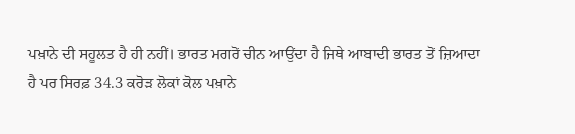ਪਖ਼ਾਨੇ ਦੀ ਸਹੂਲਤ ਹੈ ਹੀ ਨਹੀਂ। ਭਾਰਤ ਮਗਰੋਂ ਚੀਨ ਆਉਂਦਾ ਹੈ ਜਿਥੇ ਆਬਾਦੀ ਭਾਰਤ ਤੋਂ ਜ਼ਿਆਦਾ ਹੈ ਪਰ ਸਿਰਫ਼ 34.3 ਕਰੋੜ ਲੋਕਾਂ ਕੋਲ ਪਖ਼ਾਨੇ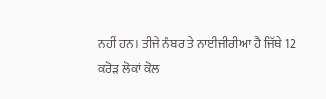ਨਹੀਂ ਹਨ। ਤੀਜੇ ਨੰਬਰ ਤੇ ਨਾਈਜੀਰੀਆ ਹੈ ਜਿੱਥੇ 12 ਕਰੋੜ ਲੋਕਾਂ ਕੋਲ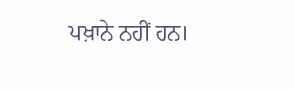ਪਖ਼ਾਨੇ ਨਹੀਂ ਹਨ।